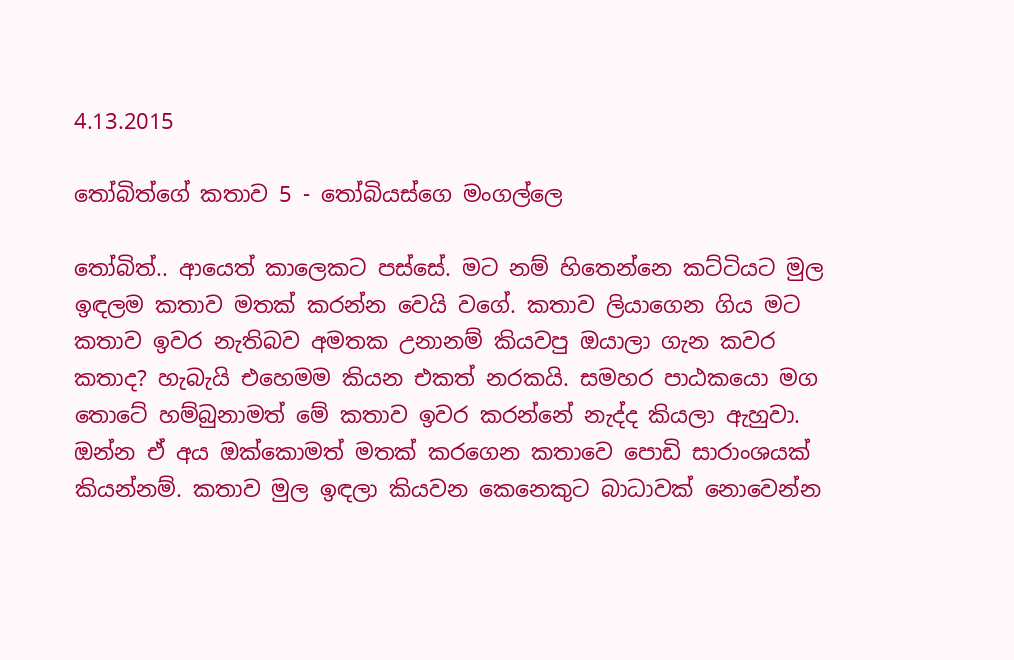4.13.2015

තෝබිත්ගේ කතාව 5 - තෝබියස්ගෙ මංගල්ලෙ

තෝබිත්.. ආයෙත් කාලෙකට පස්සේ. මට නම් හිතෙන්නෙ කට්ටියට මුල ඉඳලම කතාව මතක් කරන්න වෙයි වගේ. කතාව ලියාගෙන ගිය මට කතාව ඉවර නැතිබව අමතක උනානම් කියවපු ඔයාලා ගැන කවර කතාද? හැබැයි එහෙමම කියන එකත් නරකයි. සමහර පාඨකයො මග තොටේ හම්බුනාමත් මේ කතාව ඉවර කරන්නේ නැද්ද කියලා ඇහුවා. ඔන්න ඒ අය ඔක්කොමත් මතක් කරගෙන කතාවෙ පොඩි සාරාංශයක් කියන්නම්. කතාව මුල ඉඳලා කියවන කෙනෙකුට බාධාවක් නොවෙන්න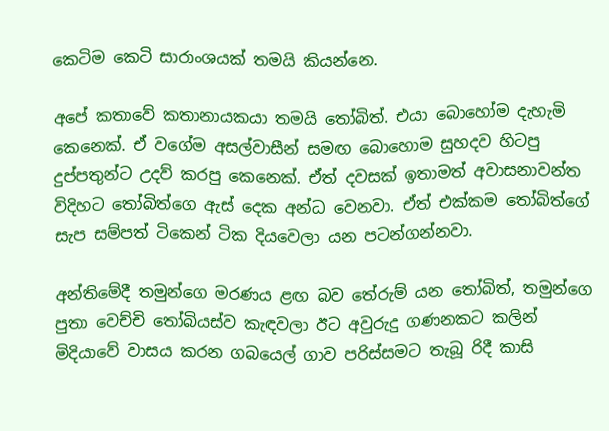කෙටිම කෙටි සාරාංශයක් තමයි කියන්නෙ.

අපේ කතාවේ කතානායකයා තමයි තෝබිත්. එයා බොහෝම දැහැමි කෙනෙක්. ඒ වගේම අසල්වාසීන් සමඟ බොහොම සුහදව හිටපු දුප්පතුන්ට උදව් කරපු කෙනෙක්. ඒත් දවසක් ඉතාමත් අවාසනාවන්ත විදිහට තෝබිත්ගෙ ඇස් දෙක අන්ධ වෙනවා. ඒත් එක්කම තෝබිත්ගේ සැප සම්පත් ටිකෙන් ටික දියවෙලා යන පටන්ගන්නවා.

අන්තිමේදී තමුන්ගෙ මරණය ළඟ බව තේරුම් යන තෝබිත්, තමුන්ගෙ පුතා වෙච්චි තෝබියස්ව කැඳවලා ඊට අවුරුදු ගණනකට කලින් මිදියාවේ වාසය කරන ගබයෙල් ගාව පරිස්සමට තැබූ රිදී කාසි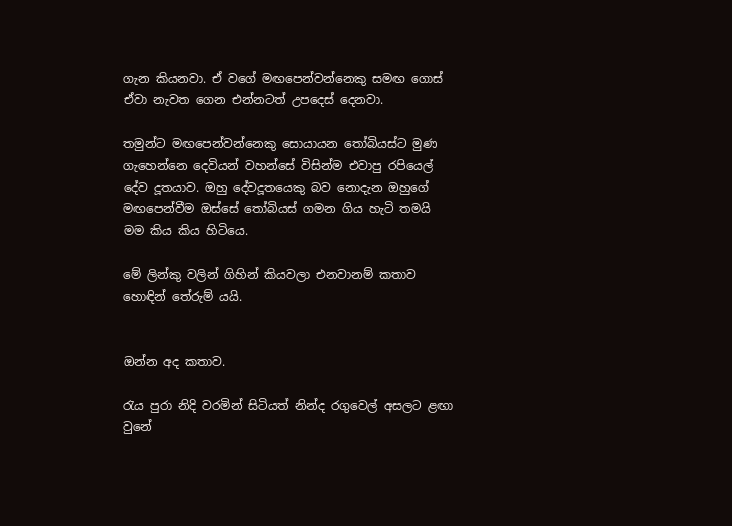ගැන කියනවා. ඒ වගේ මඟපෙන්වන්නෙකු සමඟ ගොස් ඒවා නැවත ගෙන එන්නටත් උපදෙස් දෙනවා.

තමුන්ට මඟපෙන්වන්නෙකු සොයායන තෝබියස්ට මුණ ගැහෙන්නෙ දෙවියන් වහන්සේ විසින්ම එවාපු රපියෙල් දේව දූතයාව. ඔහු දේවදූතයෙකු බව නොදැන ඔහුගේ මඟපෙන්වීම ඔස්සේ තෝබියස් ගමන ගිය හැටි තමයි මම කිය කිය හිටියෙ.

මේ ලින්කු වලින් ගිහින් කියවලා එනවානම් කතාව හොඳින් තේරුම් යයි.


ඔන්න අද කතාව.

රැය පුරා නිදි වරමින් සිටියත් නින්ද රගුවෙල් අසලට ළඟා වුනේ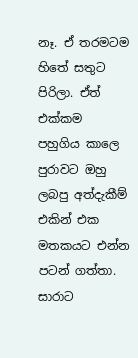නෑ. ඒ තරමටම හිතේ සතුට පිරිලා. ඒත් එක්කම  පහුගිය කාලෙ පුරාවට ඔහු ලබපු අත්දැකීම් එකින් එක මතකයට එන්න පටන් ගත්තා. සාරාට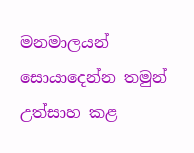මනමාලයන් සොයාදෙන්න තමුන් උත්සාහ කළ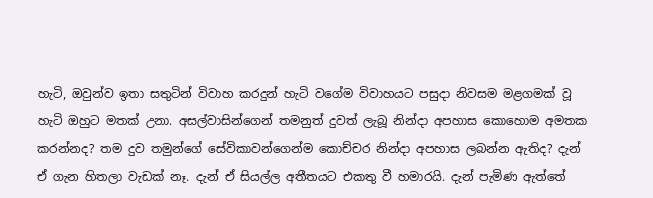හැටි, ඔවුන්ව ඉතා සතුටින් විවාහ කරදුන් හැටි වගේම විවාහයට පසුදා නිවසම මළගමක් වූ හැටි ඔහුට මතක් උනා. අසල්වාසින්ගෙන් තමනුත් දුවත් ලැබූ නින්දා අපහාස කොහොම අමතක කරන්නද? තම දුව තමුන්ගේ සේවිකාවන්ගෙන්ම කොච්චර නින්දා අපහාස ලබන්න ඇතිද? දැන් ඒ ගැන හිතලා වැඩක් නෑ. දැන් ඒ සියල්ල අතීතයට එකතු වී හමාරයි. දැන් පැමිණ ඇත්තේ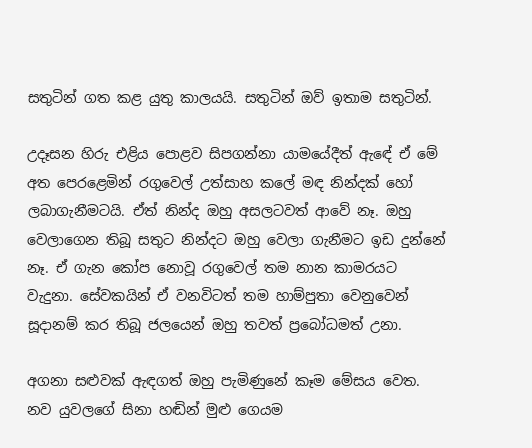සතුටින් ගත කළ යුතු කාලයයි. සතුටින් ඔව් ඉතාම සතුටින්.

උදෑසන හිරු එළිය පොළව සිපගන්නා යාමයේදීත් ඇඳේ ඒ මේ අත පෙරළෙමින් රගුවෙල් උත්සාහ කලේ මඳ නින්දක් හෝ ලබාගැනීමටයි. ඒත් නින්ද ඔහු අසලටවත් ආවේ නෑ. ඔහු වෙලාගෙන තිබූ සතුට නින්දට ඔහු වෙලා ගැනීමට ඉඩ දුන්නේ නෑ. ඒ ගැන කෝප නොවූ රගුවෙල් තම නාන කාමරයට වැදුනා. සේවකයින් ඒ වනවිටත් තම හාම්පුතා වෙනුවෙන් සූදානම් කර තිබූ ජලයෙන් ඔහු තවත් ප්‍රබෝධමත් උනා.

අගනා සළුවක් ඇඳගත් ඔහු පැමිණුනේ කෑම මේසය වෙත. නව යුවලගේ සිනා හඬින් මුළු ගෙයම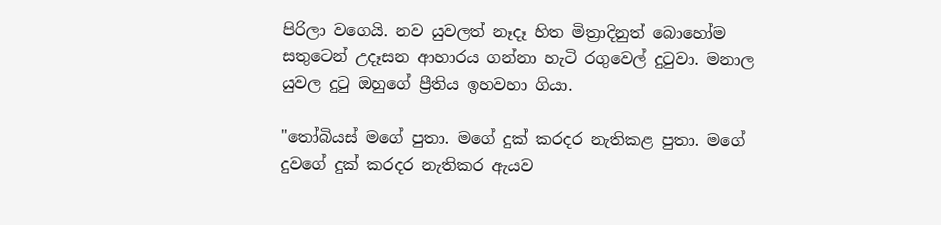පිරිලා වගෙයි. නව යුවලත් නෑදෑ හිත මිත්‍රාදිනුත් බොහෝම සතුටෙන් උදෑසන ආහාරය ගන්නා හැටි රගුවෙල් දුටුවා. මනාල යුවල දුටු ඔහුගේ ප්‍රීතිය ඉහවහා ගියා.

"තෝබියස් මගේ පුතා. මගේ දුක් කරදර නැතිකළ පුතා. මගේ දුවගේ දුක් කරදර නැතිකර ඇයව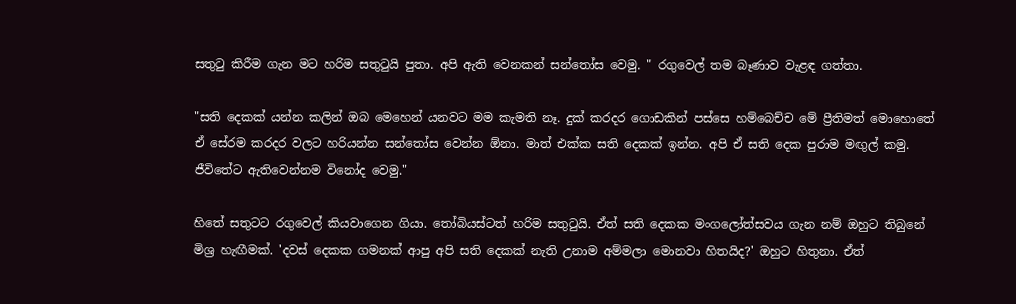සතුටු කිරීම ගැන මට හරිම සතුටුයි පුතා. අපි ඇති වෙනකන් සන්තෝස වෙමු. " රගුවෙල් තම බෑණාව වැළඳ ගත්තා.

"සති දෙකක් යන්න කලින් ඔබ මෙහෙන් යනවට මම කැමති නෑ. දුක් කරදර ගොඩකින් පස්සෙ හම්බෙච්ච මේ ප්‍රීතිමත් මොහොතේ ඒ සේරම කරදර වලට හරියන්න සන්තෝස වෙන්න ඕනා. මාත් එක්ක සති දෙකක් ඉන්න. අපි ඒ සති දෙක පුරාම මඟුල් කමු. ජීවිතේට ඇතිවෙන්නම විනෝද වෙමු."

හිතේ සතුටට රගුවෙල් කියවාගෙන ගියා. තෝබියස්ටත් හරිම සතුටුයි. ඒත් සති දෙකක මංගලෝත්සවය ගැන නම් ඔහුට තිබුනේ මිශ්‍ර හැඟීමක්. 'දවස් දෙකක ගමනක් ආපු අපි සති දෙකක් නැති උනාම අම්මලා මොනවා හිතයිද?' ඔහුට හිතුනා. ඒත්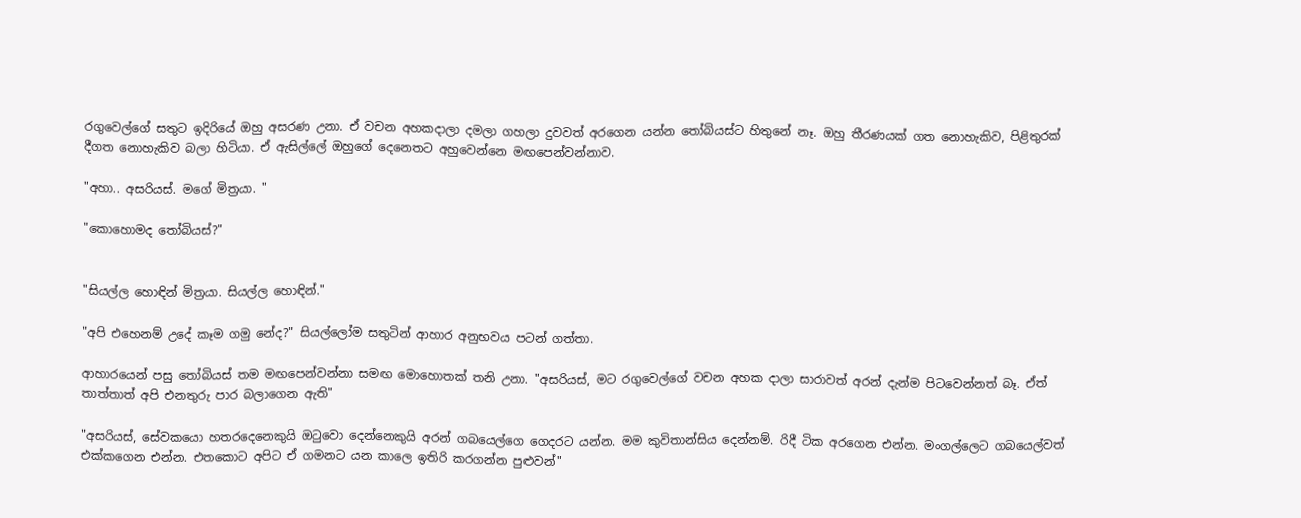රගුවෙල්ගේ සතුට ඉදිරියේ ඔහු අසරණ උනා. ඒ වචන අහකදාලා දමලා ගහලා දුවවත් අරගෙන යන්න තෝබියස්ට හිතුනේ නෑ. ඔහු තීරණයක් ගත නොහැකිව, පිළිතුරක් දීගත නොහැකිව බලා හිටියා. ඒ ඇසිල්ලේ ඔහුගේ දෙනෙතට අහුවෙන්නෙ මඟපෙන්වන්නාව.

"අහා.. අසරියස්. මගේ මිත්‍රයා. "

"කොහොමද තෝබියස්?"


"සියල්ල හොඳින් මිත්‍රයා. සියල්ල හොඳින්."

"අපි එහෙනම් උදේ කෑම ගමු නේද?" සියල්ලෝම සතුටින් ආහාර අනුභවය පටන් ගත්තා.

ආහාරයෙන් පසු තෝබියස් තම මඟපෙන්වන්නා සමඟ මොහොතක් තනි උනා. "අසරියස්, මට රගුවෙල්ගේ වචන අහක දාලා සාරාවත් අරන් දැන්ම පිටවෙන්නත් බෑ. ඒත්  තාත්තාත් අපි එනතුරු පාර බලාගෙන ඇති"

"අසරියස්, සේවකයො හතරදෙනෙකුයි ඔටුවො දෙන්නෙකුයි අරන් ගබයෙල්ගෙ ගෙදරට යන්න. මම කුවිතාන්සිය දෙන්නම්. රිදී ටික අරගෙන එන්න. මංගල්ලෙට ගබයෙල්වත් එක්කගෙන එන්න. එතකොට අපිට ඒ ගමනට යන කාලෙ ඉතිරි කරගන්න පුළුවන්"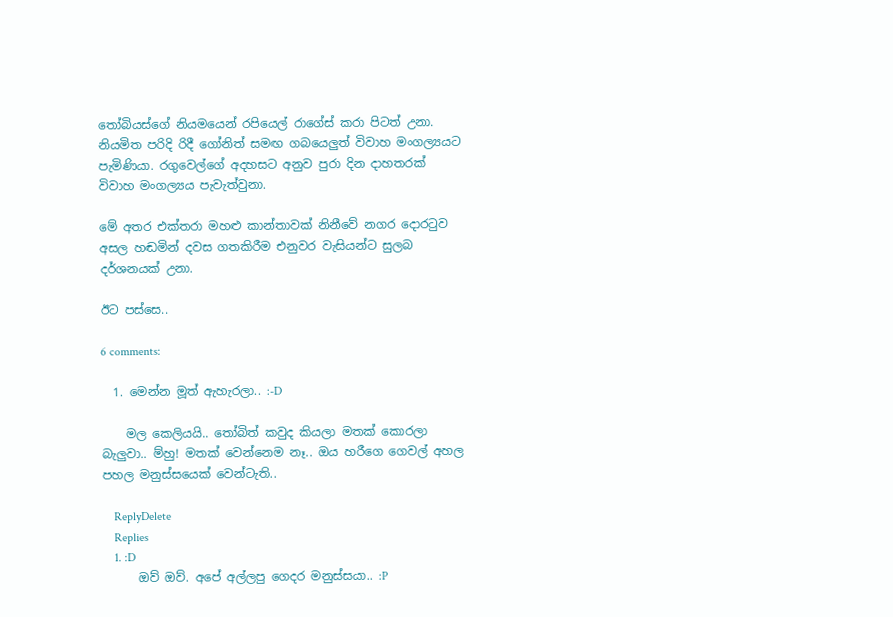තෝබියස්ගේ නියමයෙන් රපියෙල් රාගේස් කරා පිටත් උනා. නියමිත පරිදි රිදී ගෝනිත් සමඟ ගබයෙලුත් විවාහ මංගල්‍යයට පැමිණියා. රගුවෙල්ගේ අදහසට අනුව පුරා දින දාහතරක් විවාහ මංගල්‍යය පැවැත්වුනා.

මේ අතර එක්තරා මහළු කාන්තාවක් නිනීවේ නගර දොරටුව අසල හඬමින් දවස ගතකිරීම එනුවර වැසියන්ට සුලබ දර්ශනයක් උනා.

ඊට පස්සෙ..

6 comments:

  1. මෙන්න මූත් ඇහැරලා.. :-D

    මල කෙලියයි.. තෝබිත් කවුද කියලා මතක් කොරලා බැලුවා.. ම්හු! මතක් වෙන්නෙම නෑ.. ඔය හරීගෙ ගෙවල් අහල පහල මනුස්සයෙක් වෙන්ටැති..

    ReplyDelete
    Replies
    1. :D
      ඔව් ඔව්. අපේ අල්ලපු ගෙදර මනුස්සයා.. :P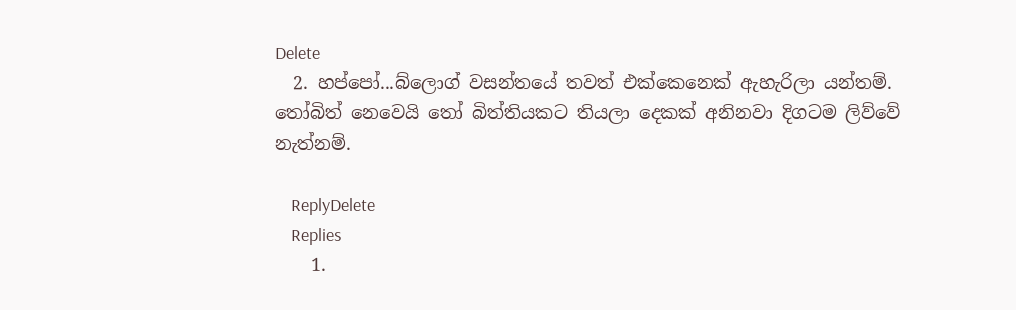Delete
  2. හප්පෝ...බ්ලොග් වසන්තයේ තවත් එක්කෙනෙක් ඇහැරිලා යන්තම්. තෝබිත් නෙවෙයි තෝ බිත්තියකට තියලා දෙකක් අනිනවා දිගටම ලිව්වේ නැත්නම්.

    ReplyDelete
    Replies
    1.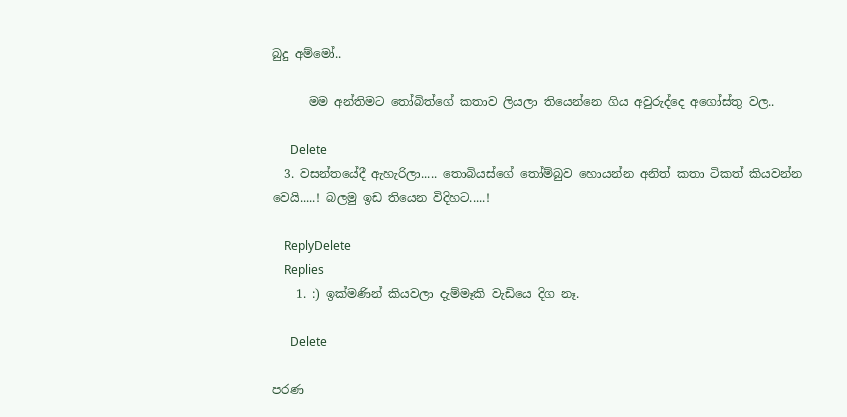බුදු අම්මෝ..

      මම අන්තිමට තෝබිත්ගේ කතාව ලියලා තියෙන්නෙ ගිය අවුරුද්දෙ අගෝස්තු වල..

      Delete
  3. වසන්තයේදී ඇහැරිලා..... තොබියස්ගේ තෝම්බුව හොයන්න අනිත් කතා ටිකත් කියවන්න වෙයි.....! බලමු ඉඩ තියෙන විදිහට.....!

    ReplyDelete
    Replies
    1. :) ඉක්මණින් කියවලා දැම්මෑකි වැඩියෙ දිග නෑ.

      Delete

පරණ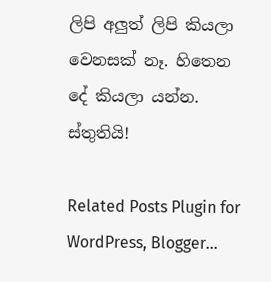ලිපි අලුත් ලිපි කියලා වෙනසක් නෑ. හිතෙන දේ කියලා යන්න. ස්තුතියි!

Related Posts Plugin for WordPress, Blogger...